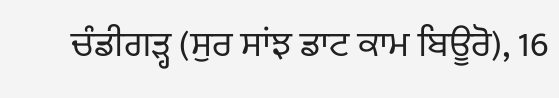ਚੰਡੀਗੜ੍ਹ (ਸੁਰ ਸਾਂਝ ਡਾਟ ਕਾਮ ਬਿਊਰੋ), 16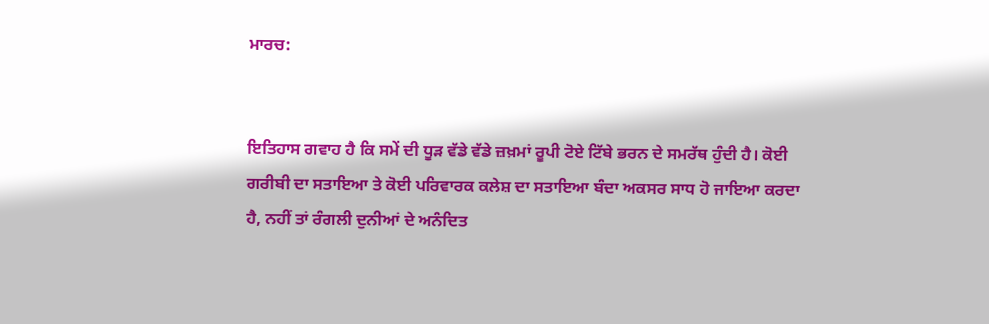ਮਾਰਚ:


ਇਤਿਹਾਸ ਗਵਾਹ ਹੈ ਕਿ ਸਮੇਂ ਦੀ ਧੂੜ ਵੱਡੇ ਵੱਡੇ ਜ਼ਖ਼ਮਾਂ ਰੂਪੀ ਟੋਏ ਟਿੱਬੇ ਭਰਨ ਦੇ ਸਮਰੱਥ ਹੁੰਦੀ ਹੈ। ਕੋਈ ਗਰੀਬੀ ਦਾ ਸਤਾਇਆ ਤੇ ਕੋਈ ਪਰਿਵਾਰਕ ਕਲੇਸ਼ ਦਾ ਸਤਾਇਆ ਬੰਦਾ ਅਕਸਰ ਸਾਧ ਹੋ ਜਾਇਆ ਕਰਦਾ ਹੈ, ਨਹੀਂ ਤਾਂ ਰੰਗਲੀ ਦੁਨੀਆਂ ਦੇ ਅਨੰਦਿਤ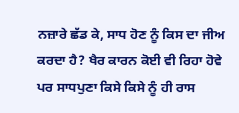ਨਜ਼ਾਰੇ ਛੱਡ ਕੇ, ਸਾਧ ਹੋਣ ਨੂੰ ਕਿਸ ਦਾ ਜੀਅ ਕਰਦਾ ਹੈ? ਖੈਰ ਕਾਰਨ ਕੋਈ ਵੀ ਰਿਹਾ ਹੋਵੇ ਪਰ ਸਾਧਪੁਣਾ ਕਿਸੇ ਕਿਸੇ ਨੂੰ ਹੀ ਰਾਸ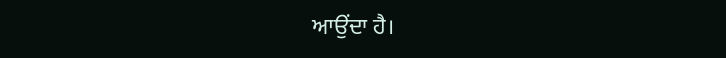ਆਉਂਦਾ ਹੈ।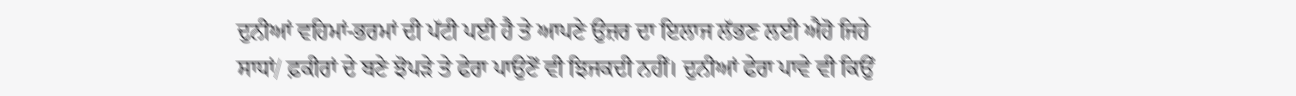ਦੁਨੀਆਂ ਵਹਿਮਾਂ-ਭਰਮਾਂ ਦੀ ਪੱਟੀ ਪਈ ਹੈ ਤੇ ਆਪਣੇ ਉਜ਼ਰ ਦਾ ਇਲਾਜ ਲੱਭਣ ਲਈ ਐਹੋ ਜਿਹੇ ਸਾਧਾਂ/ ਫ਼ਕੀਰਾਂ ਦੇ ਬਣੇ ਝੋਪੜੇ ਤੇ ਫੇਰਾ ਪਾਉਣੋਂ ਵੀ ਝਿਜਕਦੀ ਨਹੀਂ। ਦੁਨੀਆਂ ਫੇਰਾ ਪਾਵੇ ਵੀ ਕਿਉਂ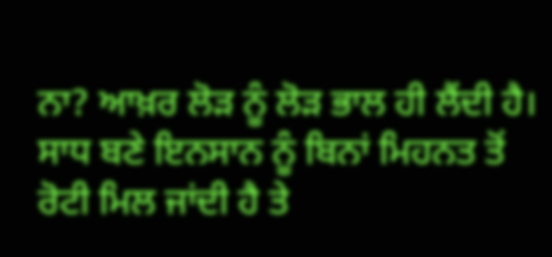ਨਾ? ਆਖ਼ਰ ਲੋੜ ਨੂੰ ਲੋੜ ਭਾਲ ਹੀ ਲੈਂਦੀ ਹੈ। ਸਾਧ ਬਣੇ ਇਨਸਾਨ ਨੂੰ ਬਿਨਾਂ ਮਿਹਨਤ ਤੋਂ ਰੋਟੀ ਮਿਲ ਜਾਂਦੀ ਹੈ ਤੇ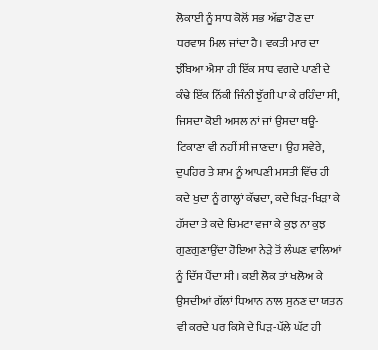ਲੋਕਾਈ ਨੂੰ ਸਾਧ ਕੋਲੋਂ ਸਭ ਅੱਛਾ ਹੋਣ ਦਾ ਧਰਵਾਸ ਮਿਲ ਜਾਂਦਾ ਹੈ। ਵਕਤੀ ਮਾਰ ਦਾ ਝੰਬਿਆ ਐਸਾ ਹੀ ਇੱਕ ਸਾਧ ਵਗਦੇ ਪਾਣੀ ਦੇ ਕੰਢੇ ਇੱਕ ਨਿੱਕੀ ਜਿੰਨੀ ਝੁੱਗੀ ਪਾ ਕੇ ਰਹਿੰਦਾ ਸੀ, ਜਿਸਦਾ ਕੋਈ ਅਸਲ ਨਾਂ ਜਾਂ ਉਸਦਾ ਥਊ- ਟਿਕਾਣਾ ਵੀ ਨਹੀਂ ਸੀ ਜਾਣਦਾ। ਉਹ ਸਵੇਰੇ, ਦੁਪਹਿਰ ਤੇ ਸ਼ਾਮ ਨੂੰ ਆਪਣੀ ਮਸਤੀ ਵਿੱਚ ਹੀ ਕਦੇ ਖੁਦਾ ਨੂੰ ਗਾਲ੍ਹਾਂ ਕੱਢਦਾ, ਕਦੇ ਖਿੜ-ਖਿੜਾ ਕੇ ਹੱਸਦਾ ਤੇ ਕਦੇ ਚਿਮਟਾ ਵਜਾ ਕੇ ਕੁਝ ਨਾ ਕੁਝ ਗੁਣਗੁਣਾਉਂਦਾ ਹੋਇਆ ਨੇੜੇ ਤੋਂ ਲੰਘਣ ਵਾਲਿਆਂ ਨੂੰ ਦਿੱਸ ਪੈਂਦਾ ਸੀ। ਕਈ ਲੋਕ ਤਾਂ ਖਲੋਅ ਕੇ ਉਸਦੀਆਂ ਗੱਲਾਂ ਧਿਆਨ ਨਾਲ ਸੁਨਣ ਦਾ ਯਤਨ ਵੀ ਕਰਦੇ ਪਰ ਕਿਸੇ ਦੇ ਪਿੜ-ਪੱਲੇ ਘੱਟ ਹੀ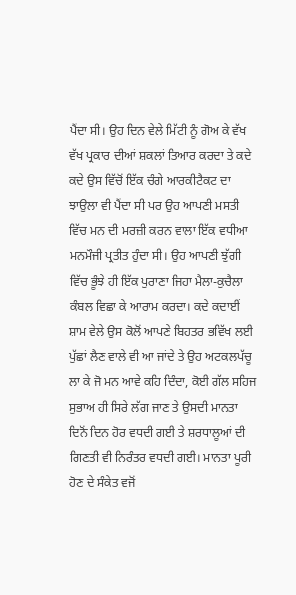ਪੈਂਦਾ ਸੀ। ਉਹ ਦਿਨ ਵੇਲੇ ਮਿੱਟੀ ਨੂੰ ਗੋਅ ਕੇ ਵੱਖ ਵੱਖ ਪ੍ਰਕਾਰ ਦੀਆਂ ਸ਼ਕਲਾਂ ਤਿਆਰ ਕਰਦਾ ਤੇ ਕਦੇ ਕਦੇ ਉਸ ਵਿੱਚੋਂ ਇੱਕ ਚੰਗੇ ਆਰਕੀਟੈਕਟ ਦਾ ਝਾਉਲਾ ਵੀ ਪੈਂਦਾ ਸੀ ਪਰ ਉਹ ਆਪਣੀ ਮਸਤੀ ਵਿੱਚ ਮਨ ਦੀ ਮਰਜ਼ੀ ਕਰਨ ਵਾਲਾ ਇੱਕ ਵਧੀਆ ਮਨਮੌਜੀ ਪ੍ਰਤੀਤ ਹੁੰਦਾ ਸੀ। ਉਹ ਆਪਣੀ ਝੁੱਗੀ ਵਿੱਚ ਭੂੰਝੇ ਹੀ ਇੱਕ ਪੁਰਾਣਾ ਜਿਹਾ ਮੈਲਾ-ਕੁਚੈਲਾ ਕੰਬਲ ਵਿਛਾ ਕੇ ਆਰਾਮ ਕਰਦਾ। ਕਦੇ ਕਦਾਈਂ ਸ਼ਾਮ ਵੇਲੇ ਉਸ ਕੋਲੋਂ ਆਪਣੇ ਬਿਹਤਰ ਭਵਿੱਖ ਲਈ ਪੁੱਛਾਂ ਲੈਣ ਵਾਲੇ ਵੀ ਆ ਜਾਂਦੇ ਤੇ ਉਹ ਅਟਕਲਪੱਚੂ ਲਾ ਕੇ ਜੋ ਮਨ ਆਵੇ ਕਹਿ ਦਿੰਦਾ, ਕੋਈ ਗੱਲ ਸਹਿਜ ਸੁਭਾਅ ਹੀ ਸਿਰੇ ਲੱਗ ਜਾਣ ਤੇ ਉਸਦੀ ਮਾਨਤਾ ਦਿਨੋਂ ਦਿਨ ਹੋਰ ਵਧਦੀ ਗਈ ਤੇ ਸ਼ਰਧਾਲੂਆਂ ਦੀ ਗਿਣਤੀ ਵੀ ਨਿਰੰਤਰ ਵਧਦੀ ਗਈ। ਮਾਨਤਾ ਪੂਰੀ ਹੋਣ ਦੇ ਸੰਕੇਤ ਵਜੋਂ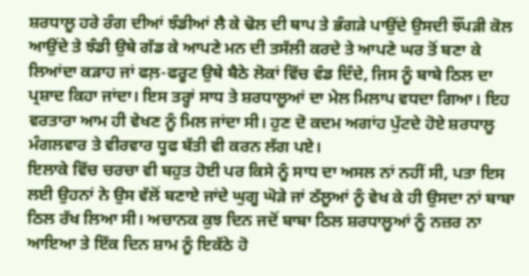ਸ਼ਰਧਾਲੂ ਹਰੇ ਰੰਗ ਦੀਆਂ ਝੰਡੀਆਂ ਲੈ ਕੇ ਢੋਲ ਦੀ ਥਾਪ ਤੇ ਭੰਗੜੇ ਪਾਉਂਦੇ ਉਸਦੀ ਝੌਂਪੜੀ ਕੋਲ ਆਉਂਦੇ ਤੇ ਝੰਡੀ ਉਥੇ ਗੱਡ ਕੇ ਆਪਣੇ ਮਨ ਦੀ ਤਸੱਲੀ ਕਰਦੇ ਤੇ ਆਪਣੇ ਘਰ ਤੋਂ ਬਣਾ ਕੇ ਲਿਆਂਦਾ ਕੜਾਹ ਜਾਂ ਫਲ਼-ਫਰੂਟ ਉਥੇ ਬੈਠੇ ਲੋਕਾਂ ਵਿੱਚ ਵੰਡ ਦਿੰਦੇ, ਜਿਸ ਨੂੰ ਬਾਬੇ ਠਿਲ ਦਾ ਪ੍ਰਸ਼ਾਦ ਕਿਹਾ ਜਾਂਦਾ। ਇਸ ਤਰ੍ਹਾਂ ਸਾਧ ਤੇ ਸ਼ਰਧਾਲੂਆਂ ਦਾ ਮੇਲ ਮਿਲਾਪ ਵਧਦਾ ਗਿਆ। ਇਹ ਵਰਤਾਰਾ ਆਮ ਹੀ ਵੇਖਣ ਨੂੰ ਮਿਲ ਜਾਂਦਾ ਸੀ। ਹੁਣ ਦੋ ਕਦਮ ਅਗਾਂਹ ਪੁੱਟਦੇ ਹੋਏ ਸ਼ਰਧਾਲੂ ਮੰਗਲਵਾਰ ਤੇ ਵੀਰਵਾਰ ਧੂਫ ਬੱਤੀ ਵੀ ਕਰਨ ਲੱਗ ਪਏ।
ਇਲਾਕੇ ਵਿੱਚ ਚਰਚਾ ਵੀ ਬਹੁਤ ਹੋਈ ਪਰ ਕਿਸੇ ਨੂੰ ਸਾਧ ਦਾ ਅਸਲ ਨਾਂ ਨਹੀਂ ਸੀ, ਪਤਾ ਇਸ ਲਈ ਉਹਨਾਂ ਨੇ ਉਸ ਵੱਲੋਂ ਬਣਾਏ ਜਾਂਦੇ ਘੁਗੂ ਘੋੜੇ ਜਾਂ ਠੱਲੂਆਂ ਨੂੰ ਵੇਖ ਕੇ ਹੀ ਉਸਦਾ ਨਾਂ ਬਾਬਾ ਠਿਲ ਰੱਖ ਲਿਆ ਸੀ। ਅਚਾਨਕ ਕੁਝ ਦਿਨ ਜਦੋਂ ਬਾਬਾ ਠਿਲ ਸ਼ਰਧਾਲੂਆਂ ਨੂੰ ਨਜ਼ਰ ਨਾ ਆਇਆ ਤੇ ਇੱਕ ਦਿਨ ਸ਼ਾਮ ਨੂੰ ਇਕੱਠੇ ਹੋ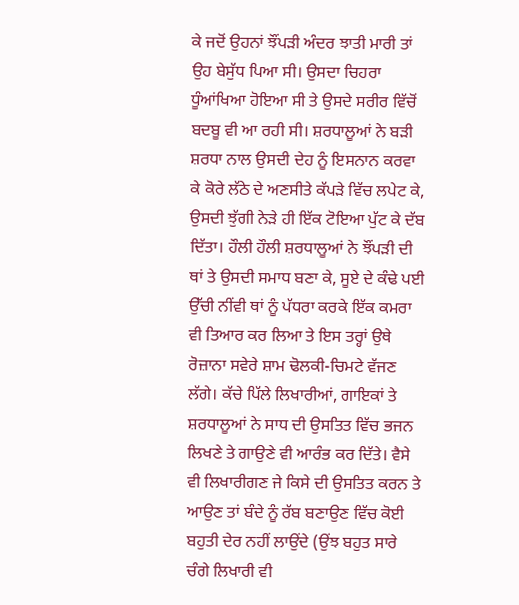ਕੇ ਜਦੋਂ ਉਹਨਾਂ ਝੌਂਪੜੀ ਅੰਦਰ ਝਾਤੀ ਮਾਰੀ ਤਾਂ ਉਹ ਬੇਸੁੱਧ ਪਿਆ ਸੀ। ਉਸਦਾ ਚਿਹਰਾ ਧੂੰਆਂਖਿਆ ਹੋਇਆ ਸੀ ਤੇ ਉਸਦੇ ਸਰੀਰ ਵਿੱਚੋਂ ਬਦਬੂ ਵੀ ਆ ਰਹੀ ਸੀ। ਸ਼ਰਧਾਲੂਆਂ ਨੇ ਬੜੀ ਸ਼ਰਧਾ ਨਾਲ ਉਸਦੀ ਦੇਹ ਨੂੰ ਇਸਨਾਨ ਕਰਵਾ ਕੇ ਕੋਰੇ ਲੱਠੇ ਦੇ ਅਣਸੀਤੇ ਕੱਪੜੇ ਵਿੱਚ ਲਪੇਟ ਕੇ, ਉਸਦੀ ਝੁੱਗੀ ਨੇੜੇ ਹੀ ਇੱਕ ਟੋਇਆ ਪੁੱਟ ਕੇ ਦੱਬ ਦਿੱਤਾ। ਹੌਲੀ ਹੌਲੀ ਸ਼ਰਧਾਲੂਆਂ ਨੇ ਝੌਂਪੜੀ ਦੀ ਥਾਂ ਤੇ ਉਸਦੀ ਸਮਾਧ ਬਣਾ ਕੇ, ਸੂਏ ਦੇ ਕੰਢੇ ਪਈ ਉੱਚੀ ਨੀਂਵੀ ਥਾਂ ਨੂੰ ਪੱਧਰਾ ਕਰਕੇ ਇੱਕ ਕਮਰਾ ਵੀ ਤਿਆਰ ਕਰ ਲਿਆ ਤੇ ਇਸ ਤਰ੍ਹਾਂ ਉਥੇ ਰੋਜ਼ਾਨਾ ਸਵੇਰੇ ਸ਼ਾਮ ਢੋਲਕੀ-ਚਿਮਟੇ ਵੱਜਣ ਲੱਗੇ। ਕੱਚੇ ਪਿੱਲੇ ਲਿਖਾਰੀਆਂ, ਗਾਇਕਾਂ ਤੇ ਸ਼ਰਧਾਲੂਆਂ ਨੇ ਸਾਧ ਦੀ ਉਸਤਿਤ ਵਿੱਚ ਭਜਨ ਲਿਖਣੇ ਤੇ ਗਾਉਣੇ ਵੀ ਆਰੰਭ ਕਰ ਦਿੱਤੇ। ਵੈਸੇ ਵੀ ਲਿਖਾਰੀਗਣ ਜੇ ਕਿਸੇ ਦੀ ਉਸਤਿਤ ਕਰਨ ਤੇ ਆਉਣ ਤਾਂ ਬੰਦੇ ਨੂੰ ਰੱਬ ਬਣਾਉਣ ਵਿੱਚ ਕੋਈ ਬਹੁਤੀ ਦੇਰ ਨਹੀਂ ਲਾਉਂਦੇ (ਉਂਝ ਬਹੁਤ ਸਾਰੇ ਚੰਗੇ ਲਿਖਾਰੀ ਵੀ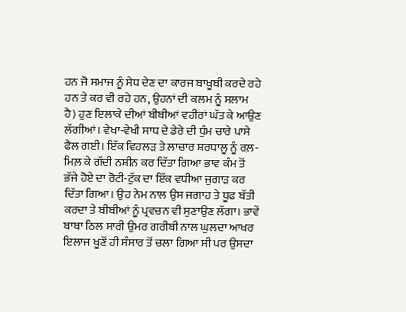ਹਨ ਜੋ ਸਮਾਜ ਨੂੰ ਸੇਧ ਦੇਣ ਦਾ ਕਾਰਜ ਬਾਖੂਬੀ ਕਰਦੇ ਰਹੇ ਹਨ ਤੇ ਕਰ ਵੀ ਰਹੇ ਹਨ, ਉਹਨਾਂ ਦੀ ਕਲਮ ਨੂੰ ਸਲਾਮ ਹੈ) ਹੁਣ ਇਲਾਕੇ ਦੀਆਂ ਬੀਬੀਆਂ ਵਹੀਰਾਂ ਘੱਤ ਕੇ ਆਉਣ ਲੱਗੀਆਂ। ਵੇਖਾ-ਵੇਖੀ ਸਾਧ ਦੇ ਡੇਰੇ ਦੀ ਧੁੰਮ ਚਾਰੇ ਪਾਸੇ ਫੈਲ ਗਈ। ਇੱਕ ਵਿਹਲੜ ਤੇ ਲਾਚਾਰ ਸ਼ਰਧਾਲੂ ਨੂੰ ਰਲ਼-ਮਿਲ਼ ਕੇ ਗੱਦੀ ਨਸ਼ੀਨ ਕਰ ਦਿੱਤਾ ਗਿਆ ਭਾਵ ਕੰਮ ਤੋਂ ਭੱਜੇ ਹੋਏ ਦਾ ਰੋਟੀ-ਟੁੱਕ ਦਾ ਇੱਕ ਵਧੀਆ ਜੁਗਾੜ ਕਰ ਦਿੱਤਾ ਗਿਆ। ਉਹ ਨੇਮ ਨਾਲ ਉਸ ਜਗਾਹ ਤੇ ਧੂਫ ਬੱਤੀ ਕਰਦਾ ਤੇ ਬੀਬੀਆਂ ਨੂੰ ਪ੍ਰਵਚਨ ਵੀ ਸੁਣਾਉਣ ਲੱਗਾ। ਭਾਵੇਂ ਬਾਬਾ ਠਿਲ ਸਾਰੀ ਉਮਰ ਗਰੀਬੀ ਨਾਲ ਘੁਲਦਾ ਆਖਰ ਇਲਾਜ ਖੂਣੋਂ ਹੀ ਸੰਸਾਰ ਤੋਂ ਚਲਾ ਗਿਆ ਸੀ ਪਰ ਉਸਦਾ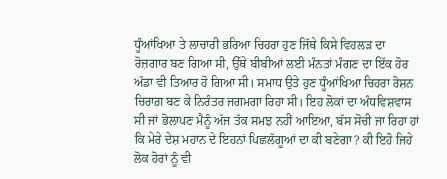ਧੂੰਆਂਖਿਆ ਤੇ ਲਾਚਾਰੀ ਭਰਿਆ ਚਿਹਰਾ ਹੁਣ ਜਿੱਥੇ ਕਿਸੇ ਵਿਹਲੜ ਦਾ ਰੋਜ਼ਗਾਰ ਬਣ ਗਿਆ ਸੀ, ਉੱਥੇ ਬੀਬੀਆਂ ਲਈ ਮੰਨਤਾਂ ਮੰਗਣ ਦਾ ਇੱਕ ਹੋਰ ਅੱਡਾ ਵੀ ਤਿਆਰ ਹੋ ਗਿਆ ਸੀ। ਸਮਾਧ ਉਤੇ ਹੁਣ ਧੂੰਆਂਖਿਆ ਚਿਹਰਾ ਰੋਸ਼ਨ ਚਿਰਾਗ਼ ਬਣ ਕੇ ਨਿਰੰਤਰ ਜਗਮਗਾ ਰਿਹਾ ਸੀ। ਇਹ ਲੋਕਾਂ ਦਾ ਅੰਧਵਿਸ਼ਵਾਸ ਸੀ ਜਾਂ ਭੋਲਾਪਣ ਮੈਨੂੰ ਅੱਜ ਤੱਕ ਸਮਝ ਨਹੀਂ ਆਇਆ, ਬੱਸ ਸੋਚੀ ਜਾ ਰਿਹਾ ਹਾਂ ਕਿ ਮੇਰੇ ਦੇਸ਼ ਮਹਾਨ ਦੇ ਇਹਨਾਂ ਪਿਛਲੱਗੂਆਂ ਦਾ ਕੀ ਬਣੇਗਾ? ਕੀ ਇਹੋ ਜਿਹੇ ਲੋਕ ਹੋਰਾਂ ਨੂੰ ਵੀ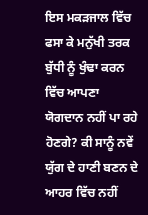ਇਸ ਮਕੜਜਾਲ ਵਿੱਚ ਫਸਾ ਕੇ ਮਨੁੱਖੀ ਤਰਕ ਬੁੱਧੀ ਨੂੰ ਖੁੰਢਾ ਕਰਨ ਵਿੱਚ ਆਪਣਾ ਯੋਗਦਾਨ ਨਹੀਂ ਪਾ ਰਹੇ ਹੋਣਗੇ? ਕੀ ਸਾਨੂੰ ਨਵੇਂ ਯੁੱਗ ਦੇ ਹਾਣੀ ਬਣਨ ਦੇ ਆਹਰ ਵਿੱਚ ਨਹੀਂ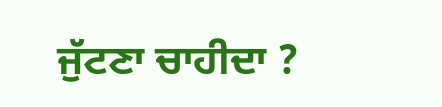ਜੁੱਟਣਾ ਚਾਹੀਦਾ ?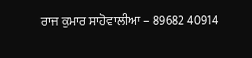ਰਾਜ ਕੁਮਾਰ ਸਾਹੋਵਾਲੀਆ – 89682 40914